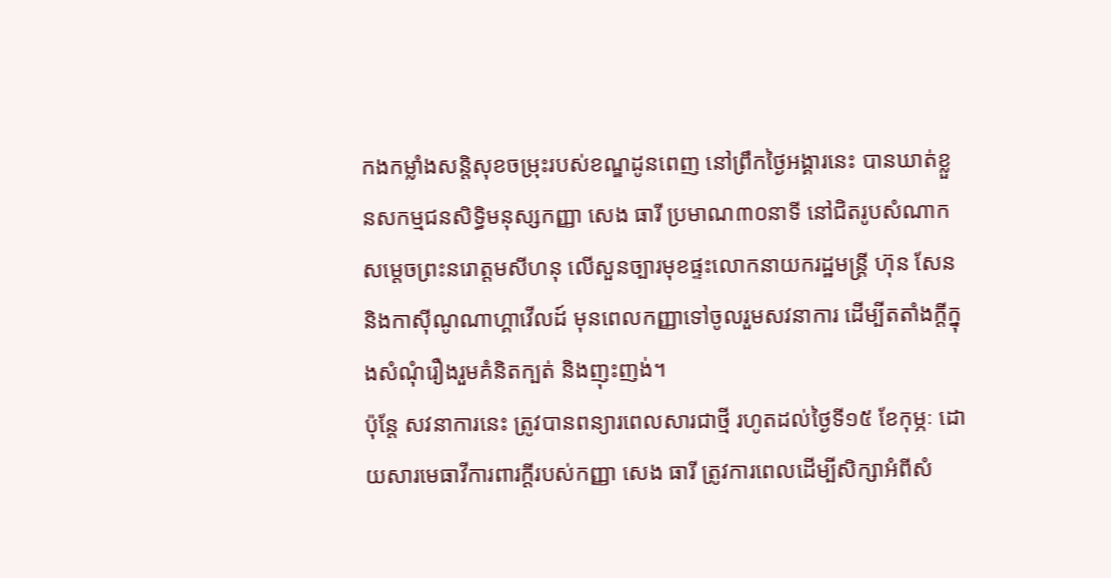កងកម្លាំងសន្តិសុខចម្រុះរបស់ខណ្ឌដូនពេញ នៅព្រឹកថ្ងៃអង្គារនេះ បានឃាត់ខ្លួនសកម្មជនសិទ្ធិមនុស្សកញ្ញា សេង ធារី ប្រមាណ៣០នាទី នៅជិតរូបសំណាកសម្តេចព្រះនរោត្តមសីហនុ លើសួនច្បារមុខផ្ទះលោកនាយករដ្ឋមន្ត្រី ហ៊ុន សែន និងកាស៊ីណូណាហ្គាវើលដ៍ មុនពេលកញ្ញាទៅចូលរួមសវនាការ ដើម្បីតតាំងក្តីក្នុងសំណុំរឿងរួមគំនិតក្បត់ និងញុះញង់។
ប៉ុន្តែ សវនាការនេះ ត្រូវបានពន្យារពេលសារជាថ្មី រហូតដល់ថ្ងៃទី១៥ ខែកុម្ភៈ ដោយសារមេធាវីការពារក្តីរបស់កញ្ញា សេង ធារី ត្រូវការពេលដើម្បីសិក្សាអំពីសំ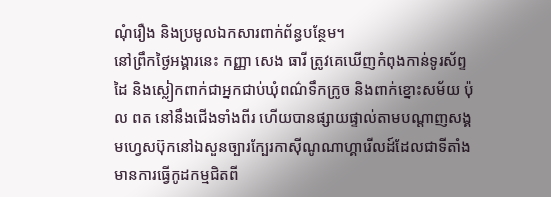ណុំរឿង និងប្រមូលឯកសារពាក់ព័ន្ធបន្ថែម។
នៅព្រឹកថ្ងៃអង្គារនេះ កញ្ញា សេង ធារី ត្រូវគេឃើញកំពុងកាន់ទូរស័ព្ទដៃ និងស្លៀកពាក់ជាអ្នកជាប់ឃុំពណ៌ទឹកក្រូច និងពាក់ខ្នោះសម័យ ប៉ុល ពត នៅនឹងជើងទាំងពីរ ហើយបានផ្សាយផ្ទាល់តាមបណ្តាញសង្គមហ្វេសប៊ុកនៅឯសួនច្បារក្បែរកាស៊ីណូណាហ្គារើលដ៍ដែលជាទីតាំងមានការធ្វើកូដកម្មជិតពី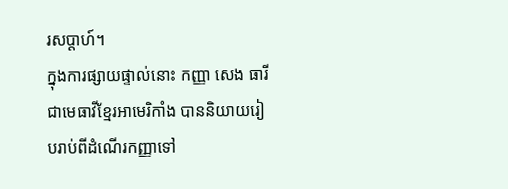រសប្តាហ៍។
ក្នុងការផ្សាយផ្ទាល់នោះ កញ្ញា សេង ធារី ជាមេធាវីខ្មែរអាមេរិកាំង បាននិយាយរៀបរាប់ពីដំណើរកញ្ញាទៅ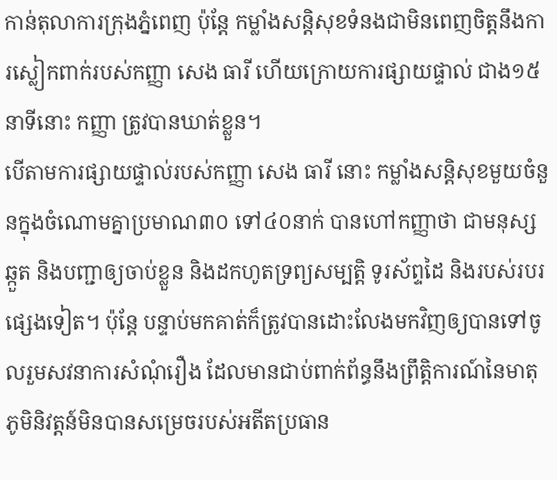កាន់តុលាការក្រុងភ្នំពេញ ប៉ុន្តែ កម្លាំងសន្តិសុខទំនងជាមិនពេញចិត្តនឹងការស្លៀកពាក់របស់កញ្ញា សេង ធារី ហើយក្រោយការផ្សាយផ្ទាល់ ជាង១៥នាទីនោះ កញ្ញា ត្រូវបានឃាត់ខ្លួន។
បើតាមការផ្សាយផ្ទាល់របស់កញ្ញា សេង ធារី នោះ កម្លាំងសន្តិសុខមួយចំនួនក្នុងចំណោមគ្នាប្រមាណ៣០ ទៅ៤០នាក់ បានហៅកញ្ញាថា ជាមនុស្សឆ្កួត និងបញ្ជាឲ្យចាប់ខ្លួន និងដកហូតទ្រព្យសម្បត្តិ ទូរស័ព្ទដៃ និងរបស់របរផ្សេងទៀត។ ប៉ុន្តែ បន្ទាប់មកគាត់ក៏ត្រូវបានដោះលែងមកវិញឲ្យបានទៅចូលរួមសវនាការសំណុំរឿង ដែលមានជាប់ពាក់ព័ន្ធនឹងព្រឹត្តិការណ៍នៃមាតុភូមិនិវត្តន៍មិនបានសម្រេចរបស់អតីតប្រធាន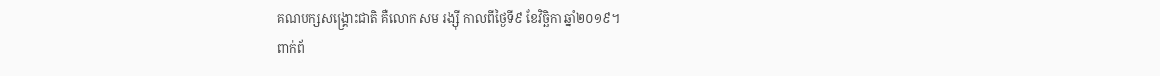គណបក្សសង្គ្រោះជាតិ គឺលោក សម រង្ស៊ី កាលពីថ្ងៃទី៩ ខែវិច្ឆិកា ឆ្នាំ២០១៩។
ពាក់ព័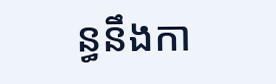ន្ធនឹងកា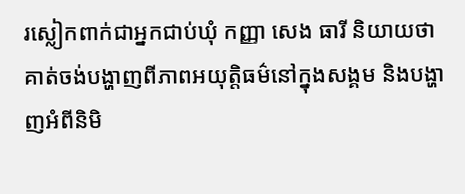រស្លៀកពាក់ជាអ្នកជាប់ឃុំ កញ្ញា សេង ធារី និយាយថា គាត់ចង់បង្ហាញពីភាពអយុត្តិធម៌នៅក្នុងសង្គម និងបង្ហាញអំពីនិមិ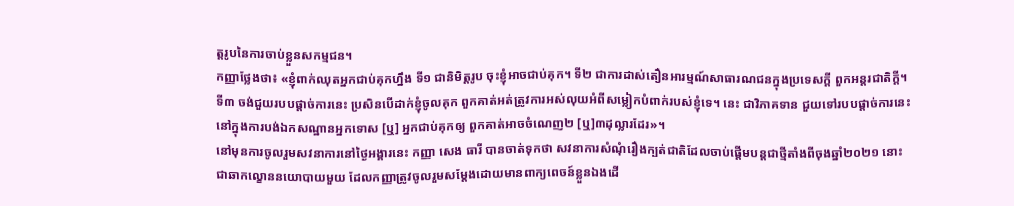ត្តរូបនៃការចាប់ខ្លួនសកម្មជន។
កញ្ញាថ្លែងថា៖ «ខ្ញុំពាក់ឈុតអ្នកជាប់គុកហ្នឹង ទី១ ជានិមិត្តរូប ចុះខ្ញុំអាចជាប់គុក។ ទី២ ជាការដាស់តឿនអារម្មណ៍សាធារណជនក្នុងប្រទេសក្តី ពួកអន្តរជាតិក្តី។ ទី៣ ចង់ជួយរបបផ្តាច់ការនេះ ប្រសិនបើដាក់ខ្ញុំចូលគុក ពួកគាត់អត់ត្រូវការអស់លុយអំពីសម្លៀកបំពាក់របស់ខ្ញុំទេ។ នេះ ជាវិភាគទាន ជួយទៅរបបផ្តាច់ការនេះ នៅក្នុងការបង់ឯកសណ្ឋានអ្នកទោស [ឬ] អ្នកជាប់គុកឲ្យ ពួកគាត់អាចចំណេញ២ [ឬ]៣ដុល្លារដែរ»។
នៅមុនការចូលរួមសវនាការនៅថ្ងៃអង្គារនេះ កញ្ញា សេង ធារី បានចាត់ទុកថា សវនាការសំណុំរឿងក្បត់ជាតិដែលចាប់ផ្តើមបន្តជាថ្មីតាំងពីចុងឆ្នាំ២០២១ នោះ ជាឆាកល្ខោននយោបាយមួយ ដែលកញ្ញាត្រូវចូលរួមសម្តែងដោយមានពាក្យពេចន៍ខ្លួនឯងដើ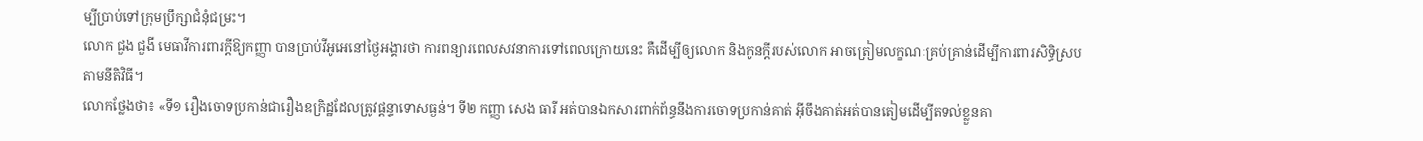ម្បីប្រាប់ទៅក្រុមប្រឹក្សាជំនុំជម្រះ។
លោក ជួង ជួងី មេធាវីការពារក្ដីឱ្យកញ្ញា បានប្រាប់វីអូអេនៅថ្ងៃអង្គារថា ការពន្យារពេលសវនាការទៅពេលក្រោយនេះ គឺដើម្បីឲ្យលោក និងកូនក្តីរបស់លោក អាចត្រៀមលក្ខណៈគ្រប់គ្រាន់ដើម្បីការពារសិទ្ធិស្របតាមនីតិវិធី។
លោកថ្លែងថា៖ «ទី១ រឿងចោទប្រកាន់ជារឿងឧក្រិដ្ឋដែលត្រូវផ្តន្ទាទោសធ្ងន់។ ទី២ កញ្ញា សេង ធារី អត់បានឯកសារពាក់ព័ន្ធនឹងការចោទប្រកាន់គាត់ អ៊ីចឹងគាត់អត់បានតៀមដើម្បីតទល់ខ្លួនគា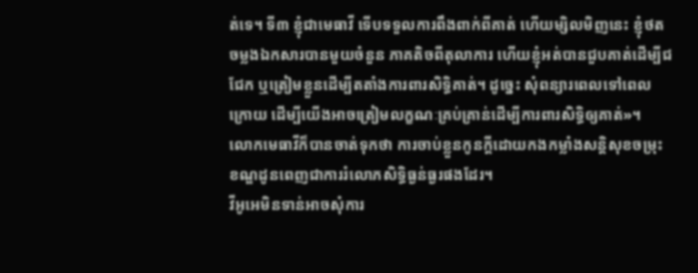ត់ទេ។ ទី៣ ខ្ញុំជាមេធាវី ទើបទទួលការពឹងពាក់ពីគាត់ ហើយម្សិលមិញនេះ ខ្ញុំថតចម្លងឯកសារបានមួយចំនួន ភាគតិចពីតុលាការ ហើយខ្ញុំអត់បានជួបគាត់ដើម្បីជជែក ឬត្រៀមខ្លួនដើម្បីតតាំងការពារសិទ្ធិគាត់។ ដូច្នេះ សុំពន្យារពេលទៅពេលក្រោយ ដើម្បីយើងអាចត្រៀមលក្ខណៈគ្រប់គ្រាន់ដើម្បីការពារសិទ្ធិឲ្យគាត់»។
លោកមេធាវីក៏បានចាត់ទុកថា ការចាប់ខ្លួនកូនក្តីដោយកងកម្លាំងសន្តិសុខចម្រុះខណ្ឌដូនពេញជាការរំលោភសិទ្ធិធ្ងន់ធ្ងរផងដែរ។
វីអូអេមិនទាន់អាចសុំការ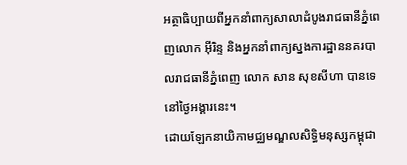អត្ថាធិប្បាយពីអ្នកនាំពាក្យសាលាដំបូងរាជធានីភ្នំពេញលោក អ៊ីរិន្ទ និងអ្នកនាំពាក្យស្នងការដ្ឋាននគរបាលរាជធានីភ្នំពេញ លោក សាន សុខសីហា បានទេនៅថ្ងៃអង្គារនេះ។
ដោយឡែកនាយិកាមជ្ឈមណ្ឌលសិទ្ធិមនុស្សកម្ពុជា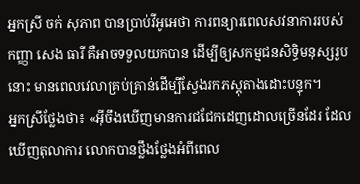អ្នកស្រី ចក់ សុភាព បានប្រាប់វីអូអេថា ការពន្យារពេលសវនាការរបស់កញ្ញា សេង ធារី គឺអាចទទួលយកបាន ដើម្បីឲ្យសកម្មជនសិទ្ធិមនុស្សរូបនោះ មានពេលវេលាគ្រប់គ្រាន់ដើម្បីស្វែងរកភស្តុតាងដោះបន្ទុក។
អ្នកស្រីថ្លែងថា៖ «អ៊ីចឹងឃើញមានការជជែកដេញដោលច្រើនដែរ ដែលឃើញតុលាការ លោកបានថ្លឹងថ្លែងអំពីពេល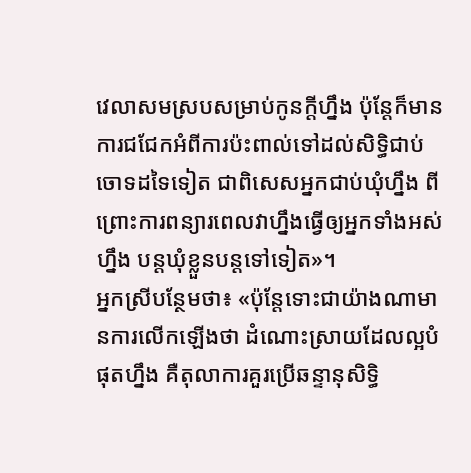វេលាសមស្របសម្រាប់កូនក្តីហ្នឹង ប៉ុន្តែក៏មានការជជែកអំពីការប៉ះពាល់ទៅដល់សិទ្ធិជាប់ចោទដទៃទៀត ជាពិសេសអ្នកជាប់ឃុំហ្នឹង ពីព្រោះការពន្យារពេលវាហ្នឹងធ្វើឲ្យអ្នកទាំងអស់ហ្នឹង បន្តឃុំខ្លួនបន្តទៅទៀត»។
អ្នកស្រីបន្ថែមថា៖ «ប៉ុន្តែទោះជាយ៉ាងណាមានការលើកឡើងថា ដំណោះស្រាយដែលល្អបំផុតហ្នឹង គឺតុលាការគួរប្រើឆន្ទានុសិទ្ធិ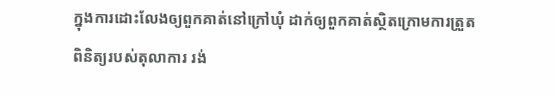ក្នុងការដោះលែងឲ្យពួកគាត់នៅក្រៅឃុំ ដាក់ឲ្យពួកគាត់ស្ថិតក្រោមការត្រួតពិនិត្យរបស់តុលាការ រង់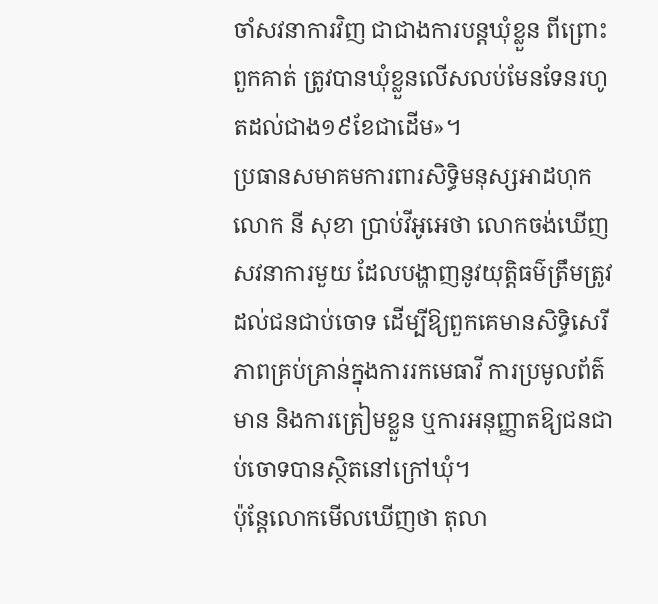ចាំសវនាការវិញ ជាជាងការបន្តឃុំខ្លួន ពីព្រោះពួកគាត់ ត្រូវបានឃុំខ្លួនលើសលប់មែនទែនរហូតដល់ជាង១៩ខែជាដើម»។
ប្រធានសមាគមការពារសិទ្ធិមនុស្សអាដហុកលោក នី សុខា ប្រាប់វីអូអេថា លោកចង់ឃើញសវនាការមួយ ដែលបង្ហាញនូវយុត្តិធម៌ត្រឹមត្រូវដល់ជនជាប់ចោទ ដើម្បីឱ្យពួកគេមានសិទ្ធិសេរីភាពគ្រប់គ្រាន់ក្នុងការរកមេធាវី ការប្រមូលព័ត៌មាន និងការត្រៀមខ្លួន ឬការអនុញ្ញាតឱ្យជនជាប់ចោទបានស្ថិតនៅក្រៅឃុំ។
ប៉ុន្តែលោកមើលឃើញថា តុលា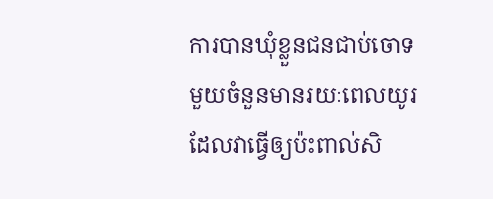ការបានឃុំខ្លួនជនជាប់ចោទមួយចំនួនមានរយៈពេលយូរ ដែលវាធ្វើឲ្យប៉ះពាល់សិ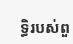ទ្ធិរបស់ពួ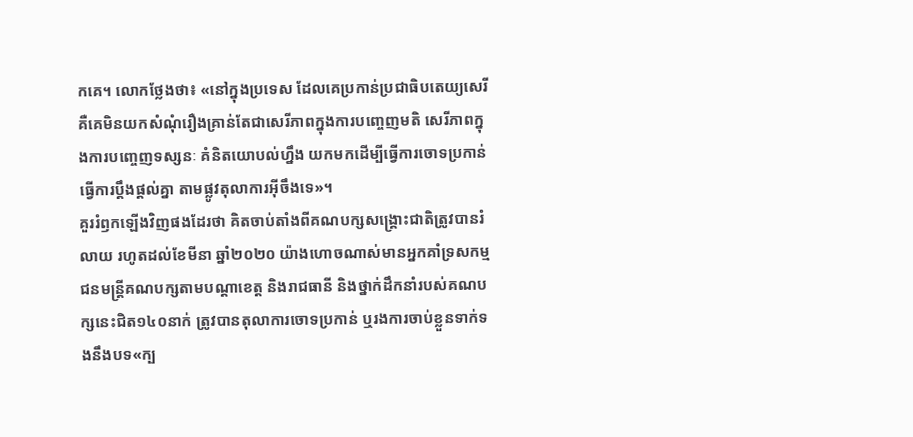កគេ។ លោកថ្លែងថា៖ «នៅក្នុងប្រទេស ដែលគេប្រកាន់ប្រជាធិបតេយ្យសេរី គឺគេមិនយកសំណុំរឿងគ្រាន់តែជាសេរីភាពក្នុងការបញ្ចេញមតិ សេរីភាពក្នុងការបញ្ចេញទស្សនៈ គំនិតយោបល់ហ្នឹង យកមកដើម្បីធ្វើការចោទប្រកាន់ធ្វើការប្តឹងផ្តល់គ្នា តាមផ្លូវតុលាការអ៊ីចឹងទេ»។
គួររំឭកឡើងវិញផងដែរថា គិតចាប់តាំងពីគណបក្សសង្គ្រោះជាតិត្រូវបានរំលាយ រហូតដល់ខែមីនា ឆ្នាំ២០២០ យ៉ាងហោចណាស់មានអ្នកគាំទ្រសកម្មជនមន្ត្រីគណបក្សតាមបណ្តាខេត្ត និងរាជធានី និងថ្នាក់ដឹកនាំរបស់គណបក្សនេះជិត១៤០នាក់ ត្រូវបានតុលាការចោទប្រកាន់ ឬរងការចាប់ខ្លួនទាក់ទងនឹងបទ«ក្ប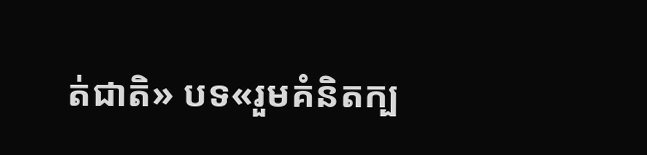ត់ជាតិ» បទ«រួមគំនិតក្ប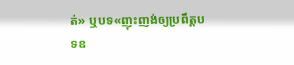ត់» ឬបទ«ញុះញង់ឲ្យប្រពឹត្តបទឧ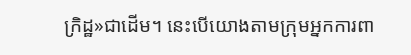ក្រិដ្ឋ»ជាដើម។ នេះបើយោងតាមក្រុមអ្នកការពា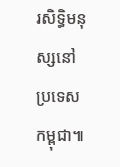រសិទ្ធិមនុស្សនៅប្រទេសកម្ពុជា៕